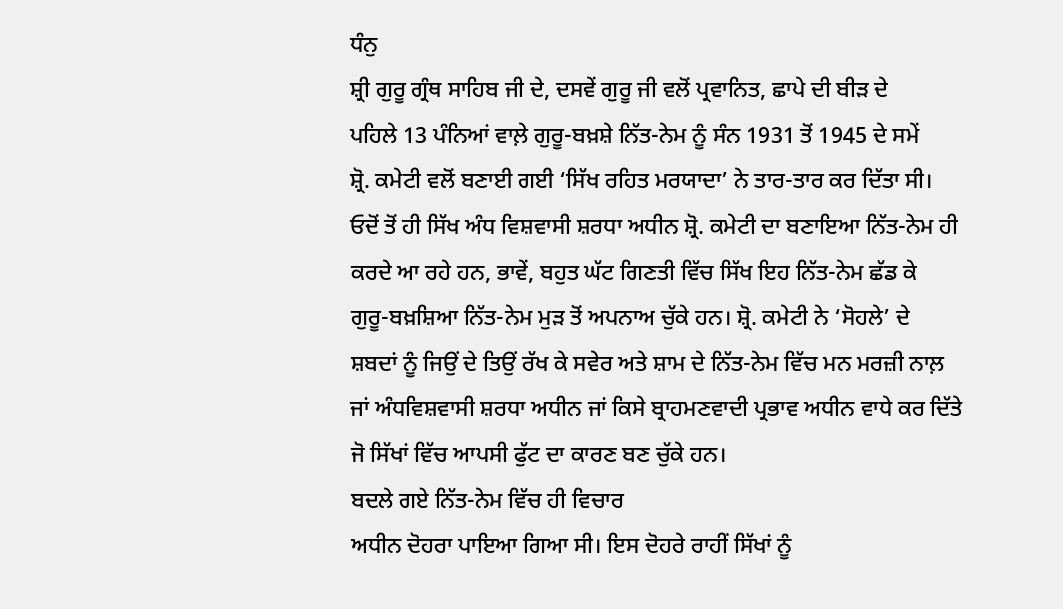ਧੰਨੁ
ਸ਼੍ਰੀ ਗੁਰੂ ਗ੍ਰੰਥ ਸਾਹਿਬ ਜੀ ਦੇ, ਦਸਵੇਂ ਗੁਰੂ ਜੀ ਵਲੋਂ ਪ੍ਰਵਾਨਿਤ, ਛਾਪੇ ਦੀ ਬੀੜ ਦੇ
ਪਹਿਲੇ 13 ਪੰਨਿਆਂ ਵਾਲ਼ੇ ਗੁਰੂ-ਬਖ਼ਸ਼ੇ ਨਿੱਤ-ਨੇਮ ਨੂੰ ਸੰਨ 1931 ਤੋਂ 1945 ਦੇ ਸਮੇਂ
ਸ਼੍ਰੋ. ਕਮੇਟੀ ਵਲੋਂ ਬਣਾਈ ਗਈ ‘ਸਿੱਖ ਰਹਿਤ ਮਰਯਾਦਾ’ ਨੇ ਤਾਰ-ਤਾਰ ਕਰ ਦਿੱਤਾ ਸੀ।
ਓਦੋਂ ਤੋਂ ਹੀ ਸਿੱਖ ਅੰਧ ਵਿਸ਼ਵਾਸੀ ਸ਼ਰਧਾ ਅਧੀਨ ਸ਼੍ਰੋ. ਕਮੇਟੀ ਦਾ ਬਣਾਇਆ ਨਿੱਤ-ਨੇਮ ਹੀ
ਕਰਦੇ ਆ ਰਹੇ ਹਨ, ਭਾਵੇਂ, ਬਹੁਤ ਘੱਟ ਗਿਣਤੀ ਵਿੱਚ ਸਿੱਖ ਇਹ ਨਿੱਤ-ਨੇਮ ਛੱਡ ਕੇ
ਗੁਰੂ-ਬਖ਼ਸ਼ਿਆ ਨਿੱਤ-ਨੇਮ ਮੁੜ ਤੋਂ ਅਪਨਾਅ ਚੁੱਕੇ ਹਨ। ਸ਼੍ਰੋ. ਕਮੇਟੀ ਨੇ ‘ਸੋਹਲੇ’ ਦੇ
ਸ਼ਬਦਾਂ ਨੂੰ ਜਿਉਂ ਦੇ ਤਿਉਂ ਰੱਖ ਕੇ ਸਵੇਰ ਅਤੇ ਸ਼ਾਮ ਦੇ ਨਿੱਤ-ਨੇਮ ਵਿੱਚ ਮਨ ਮਰਜ਼ੀ ਨਾਲ਼
ਜਾਂ ਅੰਧਵਿਸ਼ਵਾਸੀ ਸ਼ਰਧਾ ਅਧੀਨ ਜਾਂ ਕਿਸੇ ਬ੍ਰਾਹਮਣਵਾਦੀ ਪ੍ਰਭਾਵ ਅਧੀਨ ਵਾਧੇ ਕਰ ਦਿੱਤੇ
ਜੋ ਸਿੱਖਾਂ ਵਿੱਚ ਆਪਸੀ ਫੁੱਟ ਦਾ ਕਾਰਣ ਬਣ ਚੁੱਕੇ ਹਨ।
ਬਦਲੇ ਗਏ ਨਿੱਤ-ਨੇਮ ਵਿੱਚ ਹੀ ਵਿਚਾਰ
ਅਧੀਨ ਦੋਹਰਾ ਪਾਇਆ ਗਿਆ ਸੀ। ਇਸ ਦੋਹਰੇ ਰਾਹੀਂ ਸਿੱਖਾਂ ਨੂੰ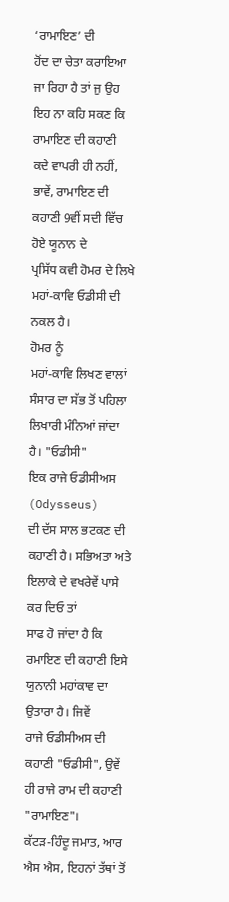‘ਰਾਮਾਇਣ’ ਦੀ
ਹੋਂਦ ਦਾ ਚੇਤਾ ਕਰਾਇਆ ਜਾ ਰਿਹਾ ਹੈ ਤਾਂ ਜੁ ਉਹ ਇਹ ਨਾ ਕਹਿ ਸਕਣ ਕਿ ਰਾਮਾਇਣ ਦੀ ਕਹਾਣੀ
ਕਦੇ ਵਾਪਰੀ ਹੀ ਨਹੀਂ, ਭਾਵੇਂ, ਰਾਮਾਇਣ ਦੀ ਕਹਾਣੀ 9ਵੀਂ ਸਦੀ ਵਿੱਚ ਹੋਏ ਯੂਨਾਨ ਦੇ
ਪ੍ਰਸਿੱਧ ਕਵੀ ਹੋਮਰ ਦੇ ਲਿਖੇ ਮਹਾਂ-ਕਾਵਿ ਓਡੀਸੀ ਦੀ ਨਕਲ ਹੈ।
ਹੋਮਰ ਨੂੰ
ਮਹਾਂ-ਕਾਵਿ ਲਿਖਣ ਵਾਲਾਂ ਸੰਸਾਰ ਦਾ ਸੱਭ ਤੋਂ ਪਹਿਲਾ ਲਿਖਾਰੀ ਮੰਨਿਆਂ ਜਾਂਦਾ ਹੈ। "ਓਡੀਸੀ"
ਇਕ ਰਾਜੇ ਓਡੀਸੀਅਸ (Odysseus)
ਦੀ ਦੱਸ ਸਾਲ ਭਟਕਣ ਦੀ ਕਹਾਣੀ ਹੈ। ਸਭਿਅਤਾ ਅਤੇ ਇਲਾਕੇ ਦੇ ਵਖਰੇਵੇਂ ਪਾਸੇ ਕਰ ਦਿਓ ਤਾਂ
ਸਾਫ ਹੋ ਜਾਂਦਾ ਹੈ ਕਿ ਰਮਾਇਣ ਦੀ ਕਹਾਣੀ ਇਸੇ ਯੁਨਾਨੀ ਮਹਾਂਕਾਵ ਦਾ ਉਤਾਰਾ ਹੈ। ਜਿਵੇਂ
ਰਾਜੇ ਓਡੀਸੀਅਸ ਦੀ ਕਹਾਣੀ "ਓਡੀਸੀ", ਉਵੇਂ ਹੀ ਰਾਜੇ ਰਾਮ ਦੀ ਕਹਾਣੀ "ਰਾਮਾਇਣ"।
ਕੱਟੜ-ਹਿੰਦੂ ਜਮਾਤ, ਆਰ ਐਸ ਐਸ, ਇਹਨਾਂ ਤੱਥਾਂ ਤੋਂ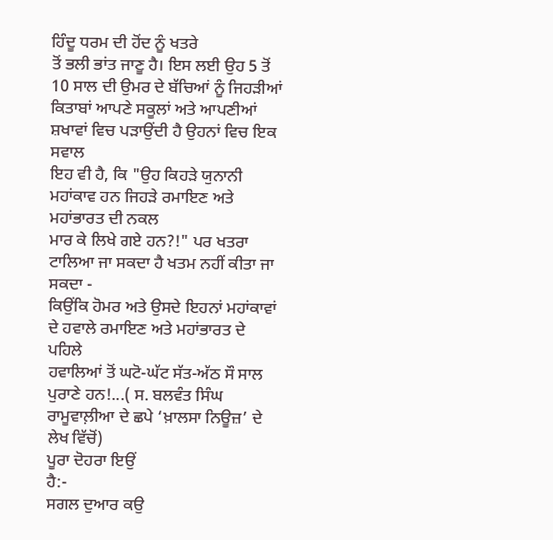ਹਿੰਦੂ ਧਰਮ ਦੀ ਹੋਂਦ ਨੂੰ ਖਤਰੇ
ਤੋਂ ਭਲੀ ਭਾਂਤ ਜਾਣੂ ਹੈ। ਇਸ ਲਈ ਉਹ 5 ਤੋਂ 10 ਸਾਲ ਦੀ ਉਮਰ ਦੇ ਬੱਚਿਆਂ ਨੂੰ ਜਿਹੜੀਆਂ
ਕਿਤਾਬਾਂ ਆਪਣੇ ਸਕੂਲਾਂ ਅਤੇ ਆਪਣੀਆਂ ਸ਼ਖਾਵਾਂ ਵਿਚ ਪੜਾਉਂਦੀ ਹੈ ਉਹਨਾਂ ਵਿਚ ਇਕ ਸਵਾਲ
ਇਹ ਵੀ ਹੈ, ਕਿ "ਉਹ ਕਿਹੜੇ ਯੁਨਾਨੀ ਮਹਾਂਕਾਵ ਹਨ ਜਿਹੜੇ ਰਮਾਇਣ ਅਤੇ ਮਹਾਂਭਾਰਤ ਦੀ ਨਕਲ
ਮਾਰ ਕੇ ਲਿਖੇ ਗਏ ਹਨ?!" ਪਰ ਖਤਰਾ ਟਾਲਿਆ ਜਾ ਸਕਦਾ ਹੈ ਖਤਮ ਨਹੀਂ ਕੀਤਾ ਜਾ ਸਕਦਾ -
ਕਿਉਂਕਿ ਹੋਮਰ ਅਤੇ ਉਸਦੇ ਇਹਨਾਂ ਮਹਾਂਕਾਵਾਂ ਦੇ ਹਵਾਲੇ ਰਮਾਇਣ ਅਤੇ ਮਹਾਂਭਾਰਤ ਦੇ ਪਹਿਲੇ
ਹਵਾਲਿਆਂ ਤੋਂ ਘਟੋ-ਘੱਟ ਸੱਤ-ਅੱਠ ਸੌ ਸਾਲ ਪੁਰਾਣੇ ਹਨ!...( ਸ. ਬਲਵੰਤ ਸਿੰਘ
ਰਾਮੂਵਾਲ਼ੀਆ ਦੇ ਛਪੇ ‘ਖ਼ਾਲਸਾ ਨਿਊਜ਼’ ਦੇ ਲੇਖ ਵਿੱਚੋਂ)
ਪੂਰਾ ਦੋਹਰਾ ਇਉਂ
ਹੈ:-
ਸਗਲ ਦੁਆਰ ਕਉ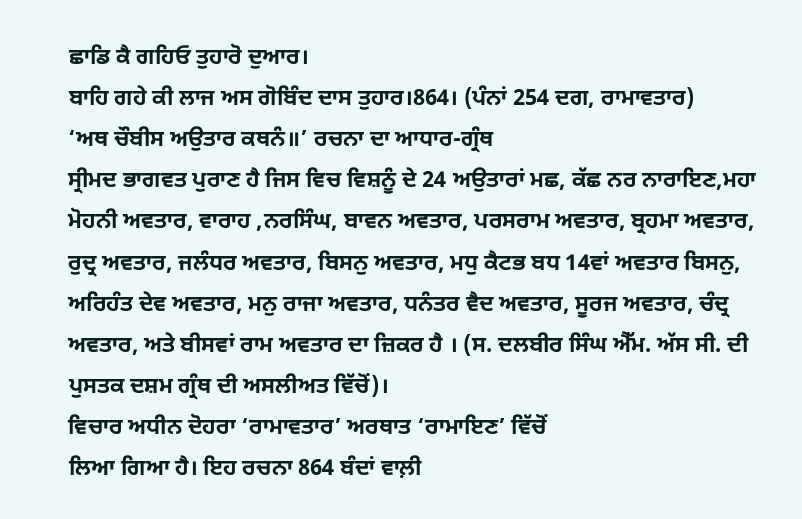ਛਾਡਿ ਕੈ ਗਹਿਓ ਤੁਹਾਰੋ ਦੁਆਰ।
ਬਾਹਿ ਗਹੇ ਕੀ ਲਾਜ ਅਸ ਗੋਬਿੰਦ ਦਾਸ ਤੁਹਾਰ।864। (ਪੰਨਾਂ 254 ਦਗ, ਰਾਮਾਵਤਾਰ)
‘ਅਥ ਚੌਬੀਸ ਅਉਤਾਰ ਕਥਨੰ॥’ ਰਚਨਾ ਦਾ ਆਧਾਰ-ਗ੍ਰੰਥ
ਸ੍ਰੀਮਦ ਭਾਗਵਤ ਪੁਰਾਣ ਹੈ ਜਿਸ ਵਿਚ ਵਿਸ਼ਨੂੰ ਦੇ 24 ਅਉਤਾਰਾਂ ਮਛ, ਕੱਛ ਨਰ ਨਾਰਾਇਣ,ਮਹਾ
ਮੋਹਨੀ ਅਵਤਾਰ, ਵਾਰਾਹ ,ਨਰਸਿੰਘ, ਬਾਵਨ ਅਵਤਾਰ, ਪਰਸਰਾਮ ਅਵਤਾਰ, ਬ੍ਰਹਮਾ ਅਵਤਾਰ,
ਰੁਦ੍ਰ ਅਵਤਾਰ, ਜਲੰਧਰ ਅਵਤਾਰ, ਬਿਸਨੁ ਅਵਤਾਰ, ਮਧੁ ਕੈਟਭ ਬਧ 14ਵਾਂ ਅਵਤਾਰ ਬਿਸਨੁ,
ਅਰਿਹੰਤ ਦੇਵ ਅਵਤਾਰ, ਮਨੁ ਰਾਜਾ ਅਵਤਾਰ, ਧਨੰਤਰ ਵੈਦ ਅਵਤਾਰ, ਸੂਰਜ ਅਵਤਾਰ, ਚੰਦ੍ਰ
ਅਵਤਾਰ, ਅਤੇ ਬੀਸਵਾਂ ਰਾਮ ਅਵਤਾਰ ਦਾ ਜ਼ਿਕਰ ਹੈ । (ਸ. ਦਲਬੀਰ ਸਿੰਘ ਐੱਮ. ਅੱਸ ਸੀ. ਦੀ
ਪੁਸਤਕ ਦਸ਼ਮ ਗ੍ਰੰਥ ਦੀ ਅਸਲੀਅਤ ਵਿੱਚੋਂ)।
ਵਿਚਾਰ ਅਧੀਨ ਦੋਹਰਾ ‘ਰਾਮਾਵਤਾਰ’ ਅਰਥਾਤ ‘ਰਾਮਾਇਣ’ ਵਿੱਚੋਂ
ਲਿਆ ਗਿਆ ਹੈ। ਇਹ ਰਚਨਾ 864 ਬੰਦਾਂ ਵਾਲ਼ੀ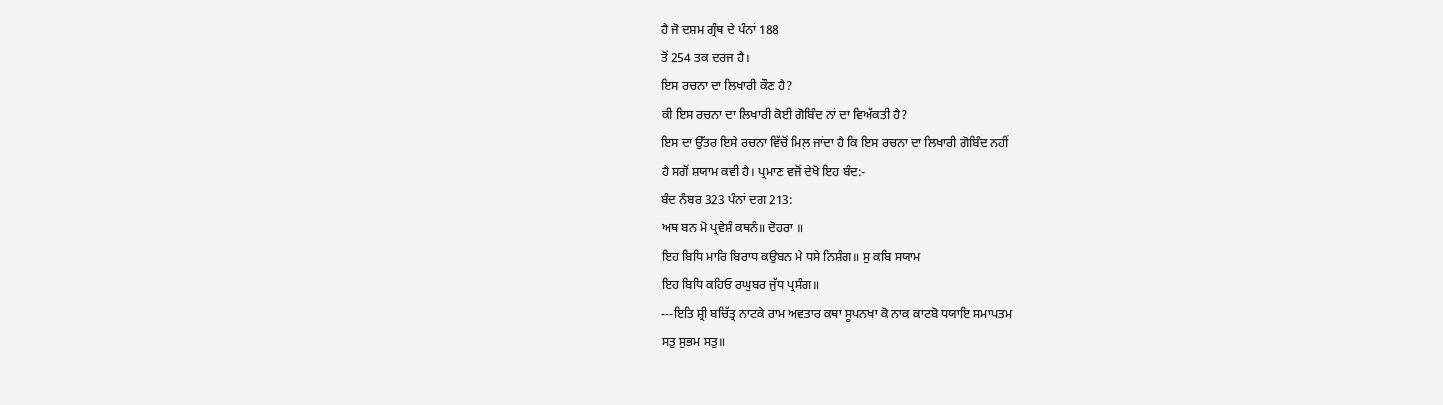ਹੈ ਜੋ ਦਸ਼ਮ ਗ੍ਰੰਥ ਦੇ ਪੰਨਾਂ 188
ਤੋਂ 254 ਤਕ ਦਰਜ ਹੈ।
ਇਸ ਰਚਨਾ ਦਾ ਲਿਖਾਰੀ ਕੌਣ ਹੈ?
ਕੀ ਇਸ ਰਚਨਾ ਦਾ ਲਿਖਾਰੀ ਕੋਈ ਗੋਬਿੰਦ ਨਾਂ ਦਾ ਵਿਅੱਕਤੀ ਹੈ?
ਇਸ ਦਾ ਉੱਤਰ ਇਸੇ ਰਚਨਾ ਵਿੱਚੋਂ ਮਿਲ਼ ਜਾਂਦਾ ਹੈ ਕਿ ਇਸ ਰਚਨਾ ਦਾ ਲਿਖਾਰੀ ਗੋਬਿੰਦ ਨਹੀਂ
ਹੈ ਸਗੋਂ ਸ਼ਯਾਮ ਕਵੀ ਹੈ। ਪ੍ਰਮਾਣ ਵਜੋਂ ਦੇਖੋ ਇਹ ਬੰਦ:-
ਬੰਦ ਨੰਬਰ 323 ਪੰਨਾਂ ਦਗ 213:
ਅਥ ਬਨ ਮੋ ਪ੍ਰਵੇਸ਼ੰ ਕਥਨੰ॥ ਦੋਹਰਾ ॥
ਇਹ ਬਿਧਿ ਮਾਰਿ ਬਿਰਾਧ ਕਉਬਨ ਮੇ ਧਸੇ ਨਿਸ਼ੰਗ॥ ਸੁ ਕਬਿ ਸਯਾਮ
ਇਹ ਬਿਧਿ ਕਹਿਓ ਰਘੁਬਰ ਜੁੱਧ ਪ੍ਰਸੰਗ॥
---ਇਤਿ ਸ਼੍ਰੀ ਬਚਿੱਤ੍ਰ ਨਾਟਕੇ ਰਾਮ ਅਵਤਾਰ ਕਥਾ ਸੂਪਨਖਾ ਕੋ ਨਾਕ ਕਾਟਬੋ ਧਯਾਇ ਸਮਾਪਤਮ
ਸਤੁ ਸੁਭਮ ਸਤੁ॥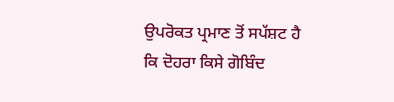ਉਪਰੋਕਤ ਪ੍ਰਮਾਣ ਤੋਂ ਸਪੱਸ਼ਟ ਹੈ ਕਿ ਦੋਹਰਾ ਕਿਸੇ ਗੋਬਿੰਦ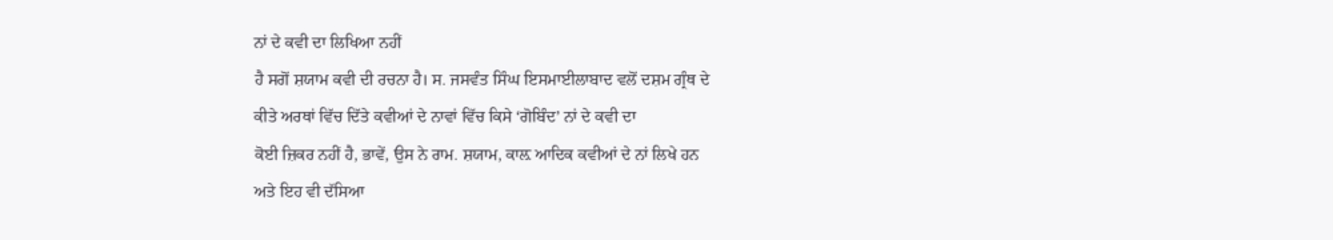ਨਾਂ ਦੇ ਕਵੀ ਦਾ ਲਿਖਿਆ ਨਹੀਂ
ਹੈ ਸਗੋਂ ਸ਼ਯਾਮ ਕਵੀ ਦੀ ਰਚਨਾ ਹੈ। ਸ. ਜਸਵੰਤ ਸਿੰਘ ਇਸਮਾਈਲਾਬਾਦ ਵਲੋਂ ਦਸ਼ਮ ਗ੍ਰੰਥ ਦੇ
ਕੀਤੇ ਅਰਥਾਂ ਵਿੱਚ ਦਿੱਤੇ ਕਵੀਆਂ ਦੇ ਨਾਵਾਂ ਵਿੱਚ ਕਿਸੇ ‘ਗੋਬਿੰਦ’ ਨਾਂ ਦੇ ਕਵੀ ਦਾ
ਕੋਈ ਜ਼ਿਕਰ ਨਹੀਂ ਹੈ, ਭਾਵੇਂ, ਉਸ ਨੇ ਰਾਮ. ਸ਼ਯਾਮ, ਕਾਲ਼ ਆਦਿਕ ਕਵੀਆਂ ਦੇ ਨਾਂ ਲਿਖੇ ਹਨ
ਅਤੇ ਇਹ ਵੀ ਦੱਸਿਆ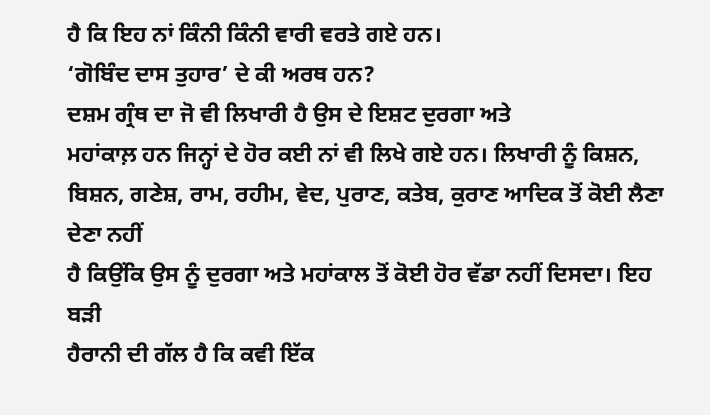ਹੈ ਕਿ ਇਹ ਨਾਂ ਕਿੰਨੀ ਕਿੰਨੀ ਵਾਰੀ ਵਰਤੇ ਗਏ ਹਨ।
‘ਗੋਬਿੰਦ ਦਾਸ ਤੁਹਾਰ’ ਦੇ ਕੀ ਅਰਥ ਹਨ?
ਦਸ਼ਮ ਗ੍ਰੰਥ ਦਾ ਜੋ ਵੀ ਲਿਖਾਰੀ ਹੈ ਉਸ ਦੇ ਇਸ਼ਟ ਦੁਰਗਾ ਅਤੇ
ਮਹਾਂਕਾਲ਼ ਹਨ ਜਿਨ੍ਹਾਂ ਦੇ ਹੋਰ ਕਈ ਨਾਂ ਵੀ ਲਿਖੇ ਗਏ ਹਨ। ਲਿਖਾਰੀ ਨੂੰ ਕਿਸ਼ਨ,
ਬਿਸ਼ਨ, ਗਣੇਸ਼, ਰਾਮ, ਰਹੀਮ, ਵੇਦ, ਪੁਰਾਣ, ਕਤੇਬ, ਕੁਰਾਣ ਆਦਿਕ ਤੋਂ ਕੋਈ ਲੈਣਾ ਦੇਣਾ ਨਹੀਂ
ਹੈ ਕਿਉਂਕਿ ਉਸ ਨੂੰ ਦੁਰਗਾ ਅਤੇ ਮਹਾਂਕਾਲ ਤੋਂ ਕੋਈ ਹੋਰ ਵੱਡਾ ਨਹੀਂ ਦਿਸਦਾ। ਇਹ ਬੜੀ
ਹੈਰਾਨੀ ਦੀ ਗੱਲ ਹੈ ਕਿ ਕਵੀ ਇੱਕ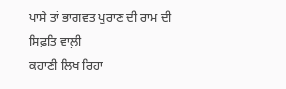ਪਾਸੇ ਤਾਂ ਭਾਗਵਤ ਪੁਰਾਣ ਦੀ ਰਾਮ ਦੀ ਸਿਫ਼ਤਿ ਵਾਲ਼ੀ
ਕਹਾਣੀ ਲਿਖ ਰਿਹਾ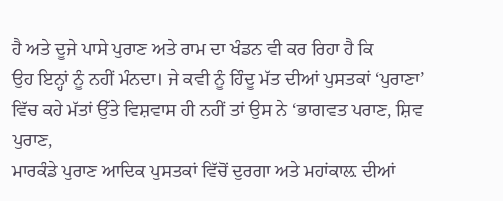ਹੈ ਅਤੇ ਦੂਜੇ ਪਾਸੇ ਪੁਰਾਣ ਅਤੇ ਰਾਮ ਦਾ ਖੰਡਨ ਵੀ ਕਰ ਰਿਹਾ ਹੈ ਕਿ
ਉਹ ਇਨ੍ਹਾਂ ਨੂੰ ਨਹੀਂ ਮੰਨਦਾ। ਜੇ ਕਵੀ ਨੂੰ ਹਿੰਦੂ ਮੱਤ ਦੀਆਂ ਪੁਸਤਕਾਂ ‘ਪੁਰਾਣਾ’
ਵਿੱਚ ਕਹੇ ਮੱਤਾਂ ਉੱਤੇ ਵਿਸ਼ਵਾਸ ਹੀ ਨਹੀਂ ਤਾਂ ਉਸ ਨੇ ‘ਭਾਗਵਤ ਪਰਾਣ, ਸ਼ਿਵ ਪੁਰਾਣ,
ਮਾਰਕੰਡੇ ਪੁਰਾਣ ਆਦਿਕ ਪੁਸਤਕਾਂ ਵਿੱਚੋਂ ਦੁਰਗਾ ਅਤੇ ਮਹਾਂਕਾਲ਼ ਦੀਆਂ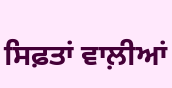ਸਿਫ਼ਤਾਂ ਵਾਲ਼ੀਆਂ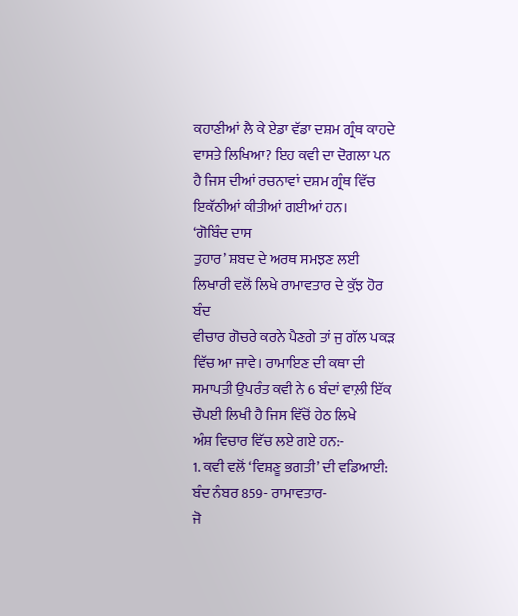ਕਹਾਣੀਆਂ ਲੈ ਕੇ ਏਡਾ ਵੱਡਾ ਦਸ਼ਮ ਗ੍ਰੰਥ ਕਾਹਦੇ ਵਾਸਤੇ ਲਿਖਿਆ? ਇਹ ਕਵੀ ਦਾ ਦੋਗਲਾ ਪਨ
ਹੈ ਜਿਸ ਦੀਆਂ ਰਚਨਾਵਾਂ ਦਸ਼ਮ ਗ੍ਰੰਥ ਵਿੱਚ ਇਕੱਠੀਆਂ ਕੀਤੀਆਂ ਗਈਆਂ ਹਨ।
‘ਗੋਬਿੰਦ ਦਾਸ
ਤੁਹਾਰ’ ਸ਼ਬਦ ਦੇ ਅਰਥ ਸਮਝਣ ਲਈ ਲਿਖਾਰੀ ਵਲੋਂ ਲਿਖੇ ਰਾਮਾਵਤਾਰ ਦੇ ਕੁੱਝ ਹੋਰ ਬੰਦ
ਵੀਚਾਰ ਗੋਚਰੇ ਕਰਨੇ ਪੈਣਗੇ ਤਾਂ ਜੁ ਗੱਲ ਪਕੜ ਵਿੱਚ ਆ ਜਾਵੇ। ਰਾਮਾਇਣ ਦੀ ਕਥਾ ਦੀ
ਸਮਾਪਤੀ ਉਪਰੰਤ ਕਵੀ ਨੇ 6 ਬੰਦਾਂ ਵਾਲ਼ੀ ਇੱਕ ਚੌਪਈ ਲਿਖੀ ਹੈ ਜਿਸ ਵਿੱਚੋਂ ਹੇਠ ਲਿਖੇ
ਅੰਸ਼ ਵਿਚਾਰ ਵਿੱਚ ਲਏ ਗਏ ਹਨ:-
1. ਕਵੀ ਵਲੋਂ ‘ਵਿਸ਼ਣੂ ਭਗਤੀ’ ਦੀ ਵਡਿਆਈ:
ਬੰਦ ਨੰਬਰ 859- ਰਾਮਾਵਤਾਰ-
ਜੋ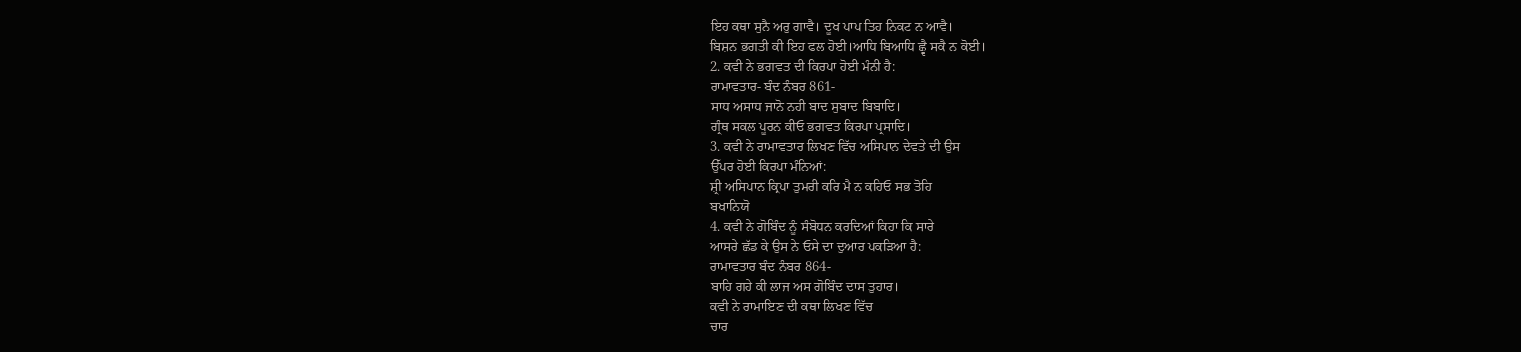ਇਹ ਕਥਾ ਸੁਨੈ ਅਰੁ ਗਾਵੈ। ਦੂਖ ਪਾਪ ਤਿਹ ਨਿਕਟ ਨ ਆਵੈ।
ਬਿਸ਼ਨ ਭਗਤੀ ਕੀ ਇਹ ਫਲ ਹੋਈ।ਆਧਿ ਬਿਆਧਿ ਛ੍ਵੈ ਸਕੈ ਨ ਕੋਈ।
2. ਕਵੀ ਨੇ ਭਗਵਤ ਦੀ ਕਿਰਪਾ ਹੋਈ ਮੰਨੀ ਹੈ:
ਰਾਮਾਵਤਾਰ- ਬੰਦ ਨੰਬਰ 861-
ਸਾਧ ਅਸਾਧ ਜਾਨੋ ਨਹੀ ਬਾਦ ਸੁਬਾਦ ਬਿਬਾਦਿ।
ਗ੍ਰੰਥ ਸਕਲ ਪੂਰਨ ਕੀਓ ਭਗਵਤ ਕਿਰਪਾ ਪ੍ਰਸਾਦਿ।
3. ਕਵੀ ਨੇ ਰਾਮਾਵਤਾਰ ਲਿਖਣ ਵਿੱਚ ਅਸਿਪਾਨ ਦੇਵਤੇ ਦੀ ਉਸ
ਉੱਪਰ ਹੋਈ ਕਿਰਪਾ ਮੰਨਿਆਂ:
ਸ਼੍ਰੀ ਅਸਿਪਾਨ ਕ੍ਰਿਪਾ ਤੁਮਰੀ ਕਰਿ ਮੈ ਨ ਕਹਿਓ ਸਭ ਤੋਹਿ
ਬਖਾਨਿਯੋ
4. ਕਵੀ ਨੇ ਗੋਬਿੰਦ ਨੂੰ ਸੰਬੋਧਨ ਕਰਦਿਆਂ ਕਿਹਾ ਕਿ ਸਾਰੇ
ਆਸਰੇ ਛੱਡ ਕੇ ਉਸ ਨੇ ਓਸੇ ਦਾ ਦੁਆਰ ਪਕੜਿਆ ਹੈ:
ਰਾਮਾਵਤਾਰ ਬੰਦ ਨੰਬਰ 864-
ਬਾਹਿ ਗਹੇ ਕੀ ਲਾਜ ਅਸ ਗੋਬਿੰਦ ਦਾਸ ਤੁਹਾਰ।
ਕਵੀ ਨੇ ਰਾਮਾਇਣ ਦੀ ਕਥਾ ਲਿਖਣ ਵਿੱਚ
ਚਾਰ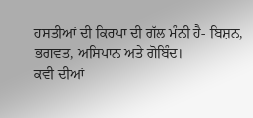ਹਸਤੀਆਂ ਦੀ ਕਿਰਪਾ ਦੀ ਗੱਲ ਮੰਨੀ ਹੈ- ਬਿਸ਼ਨ, ਭਗਵਤ, ਅਸਿਪਾਨ ਅਤੇ ਗੋਬਿੰਦ।
ਕਵੀ ਦੀਆਂ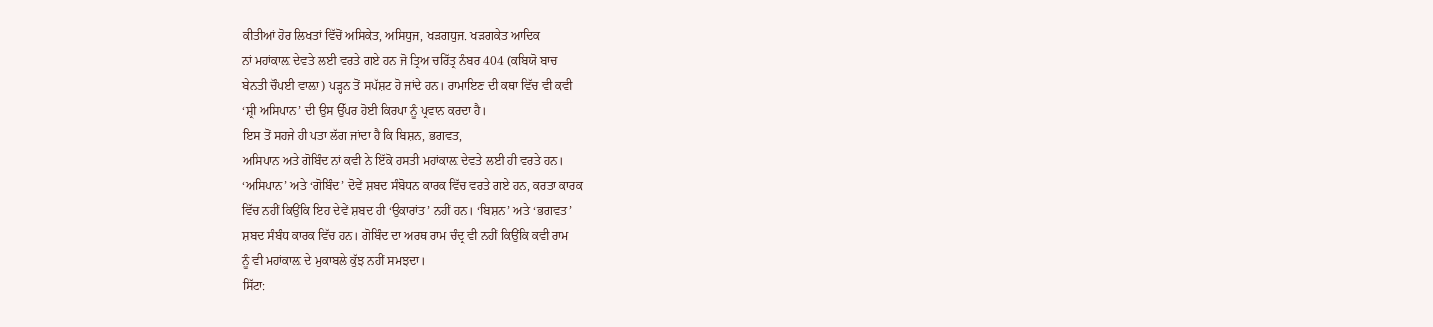ਕੀਤੀਆਂ ਹੋਰ ਲਿਖਤਾਂ ਵਿੱਚੋਂ ਅਸਿਕੇਤ, ਅਸਿਧੁਜ, ਖੜਗਧੁਜ. ਖੜਗਕੇਤ ਆਦਿਕ
ਨਾਂ ਮਹਾਂਕਾਲ਼ ਦੇਵਤੇ ਲਈ ਵਰਤੇ ਗਏ ਹਨ ਜੋ ਤ੍ਰਿਅ ਚਰਿੱਤ੍ਰ ਨੰਬਰ 404 (ਕਬਿਯੋ ਬਾਚ
ਬੇਨਤੀ ਚੌਪਈ ਵਾਲ਼ਾ) ਪੜ੍ਹਨ ਤੋਂ ਸਪੱਸ਼ਟ ਹੋ ਜਾਂਦੇ ਹਨ। ਰਾਮਾਇਣ ਦੀ ਕਥਾ ਵਿੱਚ ਵੀ ਕਵੀ
‘ਸ਼੍ਰੀ ਅਸਿਪਾਨ’ ਦੀ ਉਸ ਉੱਪਰ ਹੋਈ ਕਿਰਪਾ ਨੂੰ ਪ੍ਰਵਾਨ ਕਰਦਾ ਹੈ।
ਇਸ ਤੋਂ ਸਹਜੇ ਹੀ ਪਤਾ ਲੱਗ ਜਾਂਦਾ ਹੈ ਕਿ ਬਿਸ਼ਨ, ਭਗਵਤ,
ਅਸਿਪਾਨ ਅਤੇ ਗੋਬਿੰਦ ਨਾਂ ਕਵੀ ਨੇ ਇੱਕੋ ਹਸਤੀ ਮਹਾਂਕਾਲ਼ ਦੇਵਤੇ ਲਈ ਹੀ ਵਰਤੇ ਹਨ।
‘ਅਸਿਪਾਨ’ ਅਤੇ ‘ਗੋਬਿੰਦ’ ਦੋਵੇਂ ਸ਼ਬਦ ਸੰਬੋਧਨ ਕਾਰਕ ਵਿੱਚ ਵਰਤੇ ਗਏ ਹਨ, ਕਰਤਾ ਕਾਰਕ
ਵਿੱਚ ਨਹੀਂ ਕਿਉਂਕਿ ਇਹ ਦੇਵੇਂ ਸ਼ਬਦ ਹੀ ‘ਉਕਾਰਾਂਤ’ ਨਹੀਂ ਹਨ। ‘ਬਿਸ਼ਨ’ ਅਤੇ ‘ਭਗਵਤ’
ਸ਼ਬਦ ਸੰਬੰਧ ਕਾਰਕ ਵਿੱਚ ਹਨ। ਗੋਬਿੰਦ ਦਾ ਅਰਥ ਰਾਮ ਚੰਦ੍ਰ ਵੀ ਨਹੀਂ ਕਿਉਂਕਿ ਕਵੀ ਰਾਮ
ਨੂੰ ਵੀ ਮਹਾਂਕਾਲ਼ ਦੇ ਮੁਕਾਬਲੇ ਕੁੱਝ ਨਹੀਂ ਸਮਝਦਾ।
ਸਿੱਟਾ: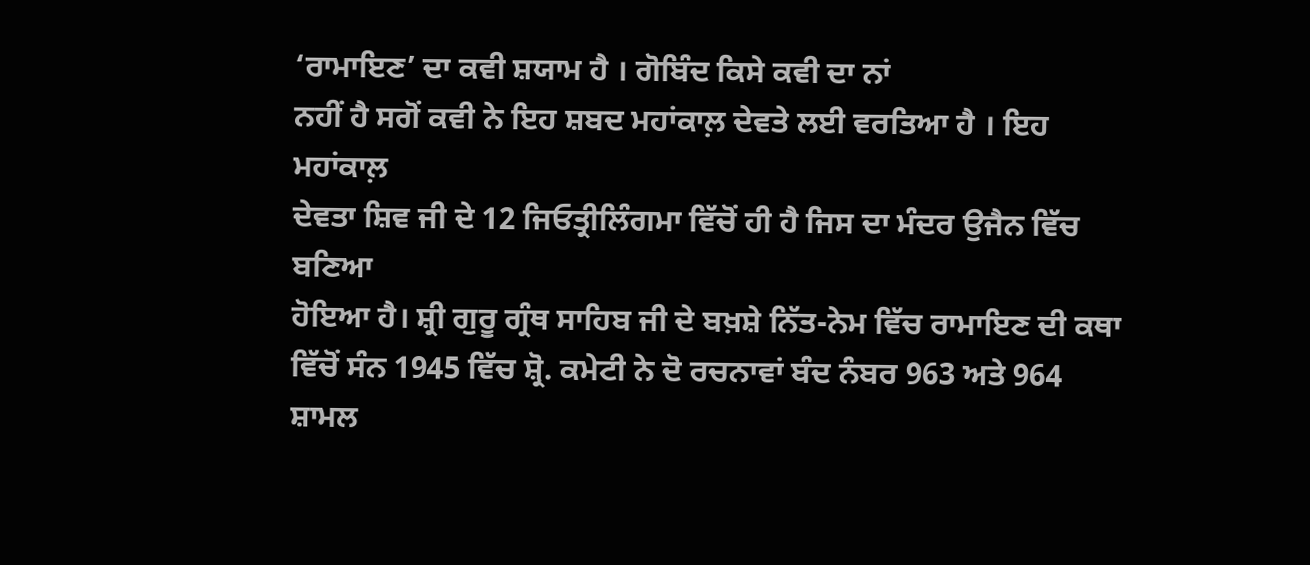‘ਰਾਮਾਇਣ’ ਦਾ ਕਵੀ ਸ਼ਯਾਮ ਹੈ । ਗੋਬਿੰਦ ਕਿਸੇ ਕਵੀ ਦਾ ਨਾਂ
ਨਹੀਂ ਹੈ ਸਗੋਂ ਕਵੀ ਨੇ ਇਹ ਸ਼ਬਦ ਮਹਾਂਕਾਲ਼ ਦੇਵਤੇ ਲਈ ਵਰਤਿਆ ਹੈ । ਇਹ ਮਹਾਂਕਾਲ਼
ਦੇਵਤਾ ਸ਼ਿਵ ਜੀ ਦੇ 12 ਜਿਓਤ੍ਰੀਲਿੰਗਮਾ ਵਿੱਚੋਂ ਹੀ ਹੈ ਜਿਸ ਦਾ ਮੰਦਰ ਉਜੈਨ ਵਿੱਚ ਬਣਿਆ
ਹੋਇਆ ਹੈ। ਸ਼੍ਰੀ ਗੁਰੂ ਗ੍ਰੰਥ ਸਾਹਿਬ ਜੀ ਦੇ ਬਖ਼ਸ਼ੇ ਨਿੱਤ-ਨੇਮ ਵਿੱਚ ਰਾਮਾਇਣ ਦੀ ਕਥਾ
ਵਿੱਚੋਂ ਸੰਨ 1945 ਵਿੱਚ ਸ਼੍ਰੋ. ਕਮੇਟੀ ਨੇ ਦੋ ਰਚਨਾਵਾਂ ਬੰਦ ਨੰਬਰ 963 ਅਤੇ 964 ਸ਼ਾਮਲ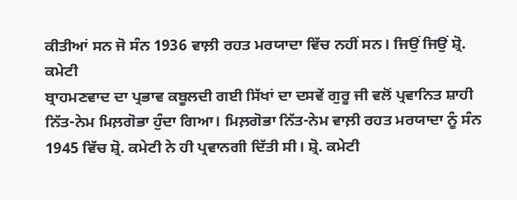ਕੀਤੀਆਂ ਸਨ ਜੋ ਸੰਨ 1936 ਵਾਲ਼ੀ ਰਹਤ ਮਰਯਾਦਾ ਵਿੱਚ ਨਹੀਂ ਸਨ। ਜਿਉਂ ਜਿਉਂ ਸ਼੍ਰੋ. ਕਮੇਟੀ
ਬ੍ਰਾਹਮਣਵਾਦ ਦਾ ਪ੍ਰਭਾਵ ਕਬੂਲਦੀ ਗਈ ਸਿੱਖਾਂ ਦਾ ਦਸਵੇਂ ਗੁਰੂ ਜੀ ਵਲੋਂ ਪ੍ਰਵਾਨਿਤ ਸ਼ਾਹੀ
ਨਿੱਤ-ਨੇਮ ਮਿਲ਼ਗੋਭਾ ਹੁੰਦਾ ਗਿਆ। ਮਿਲ਼ਗੋਭਾ ਨਿੱਤ-ਨੇਮ ਵਾਲ਼ੀ ਰਹਤ ਮਰਯਾਦਾ ਨੂੰ ਸੰਨ
1945 ਵਿੱਚ ਸ਼੍ਰੋ. ਕਮੇਟੀ ਨੇ ਹੀ ਪ੍ਰਵਾਨਗੀ ਦਿੱਤੀ ਸੀ। ਸ਼੍ਰੋ. ਕਮੇਟੀ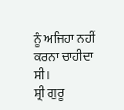ਨੂੰ ਅਜਿਹਾ ਨਹੀਂ
ਕਰਨਾ ਚਾਹੀਦਾ ਸੀ।
ਸ਼੍ਰੀ ਗੁਰੂ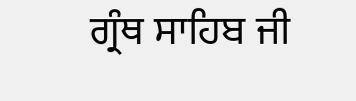ਗ੍ਰੰਥ ਸਾਹਿਬ ਜੀ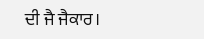ਦੀ ਜੈ ਜੈਕਾਰ।